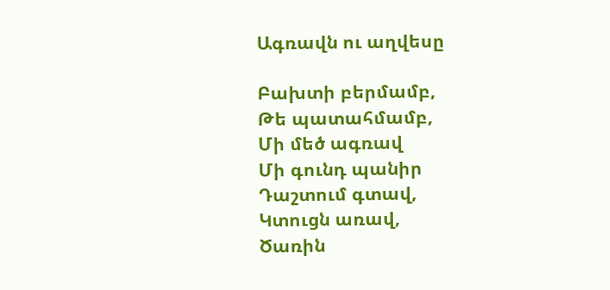Ագռավն ու աղվեսը

Բախտի բերմամբ,
Թե պատահմամբ,
Մի մեծ ագռավ
Մի գունդ պանիր
Դաշտում գտավ,
Կտուցն առավ,
Ծառին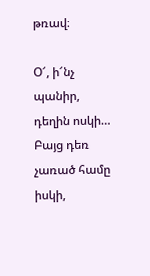թռավ։

Օ՜, ի՜նչ պանիր, դեղին ոսկի…
Բայց դեռ չառած համը իսկի,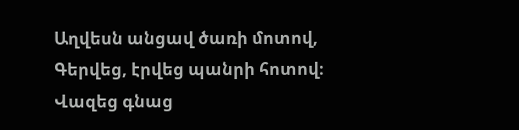Աղվեսն անցավ ծառի մոտով,
Գերվեց, էրվեց պանրի հոտով։
Վազեց գնաց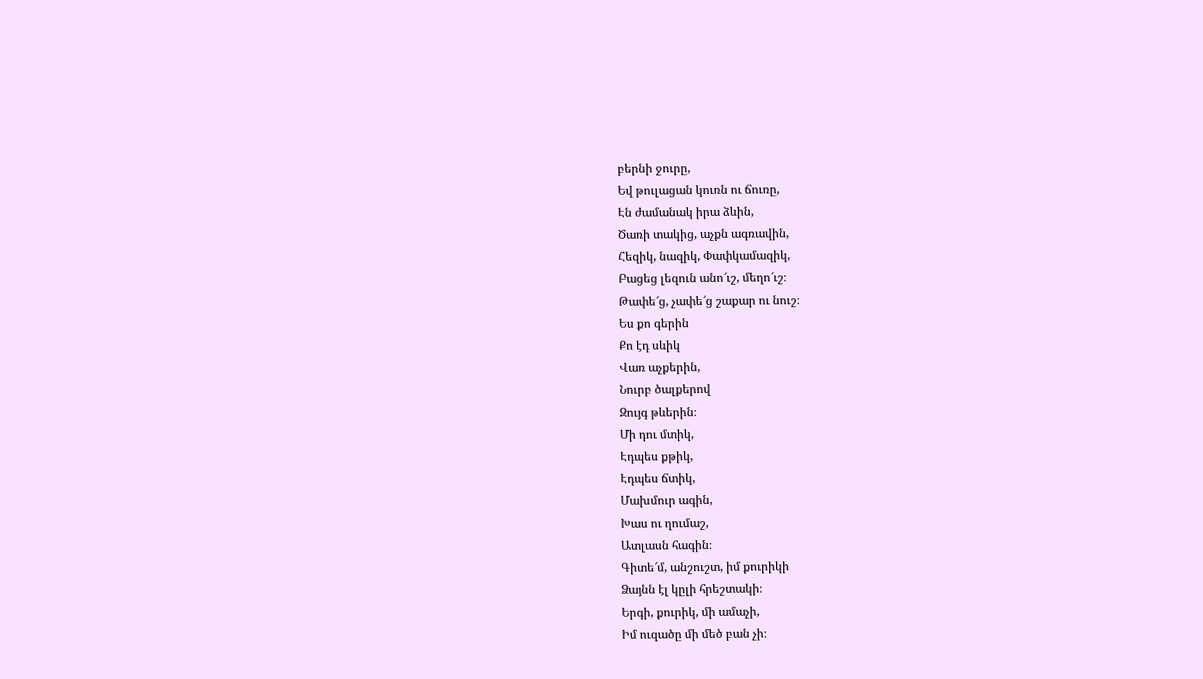բերնի ջուրը,
Եվ թուլացան կուռն ու ճուռը,
Էն ժամանակ իրա ձևին,
Ծառի տակից, աչքն ագռավին,
Հեզիկ, նազիկ, Փափկամազիկ,
Բացեց լեզուն անո՜ւշ, մեղո՜ւշ։
Թափե՜ց, չափե՜ց շաքար ու նուշ։
Ես քո գերին
Քո էդ սևիկ
Վառ աչքերին,
Նուրբ ծալքերով
Զույգ թևերին։
Մի դու մտիկ,
Էդպես քթիկ,
Էդպես ճտիկ,
Մախմուր ագին,
Խաս ու ղումաշ,
Ատլասն հագին։
Գիտե՜մ, անշուշտ, իմ քուրիկի
Ձայնն էլ կըլի հրեշտակի։
Երգի, քուրիկ, մի ամաչի,
Իմ ուզածը մի մեծ բան չի։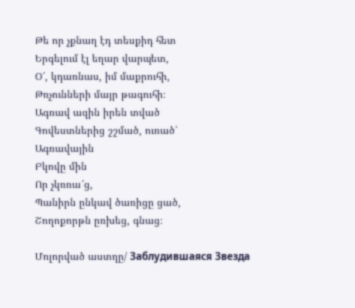Թե որ չքնաղ էդ տեսքիդ հետ
Երգելում էլ եղար վարպետ,
Օ՜, կդառնաս, իմ մաքրուհի,
Թռչունների մայր թագուհի։
Ագռավ ազին իրեն տված
Գովեստներից շշմած, ուռած՝
Ագռավային
Բկովը մին
Որ չկռռա՜ց,
Պանիրն ընկավ ծառիցը ցած,
Շողոքորթն ըռխեց, գնաց։

Մոլորված աստղը/ Заблудившаяся Звезда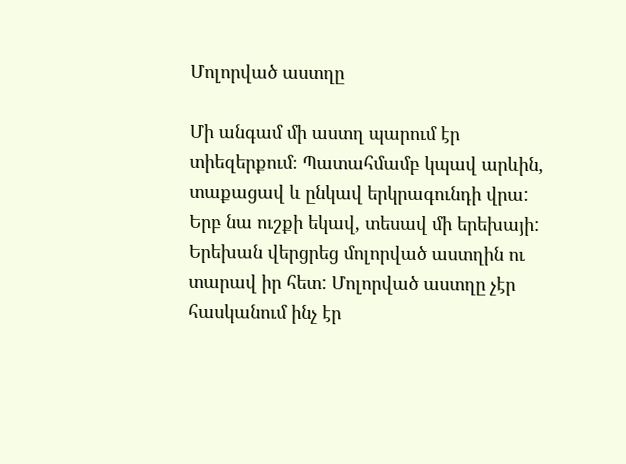Մոլորված աստղը

Մի անգամ մի աստղ պարում էր տիեզերքում։ Պատահմամբ կպավ արևին, տաքացավ և ընկավ երկրագունդի վրա: Երբ նա ուշքի եկավ, տեսավ մի երեխայի: Երեխան վերցրեց մոլորված աստղին ու տարավ իր հետ: Մոլորված աստղը չէր հասկանում ինչ էր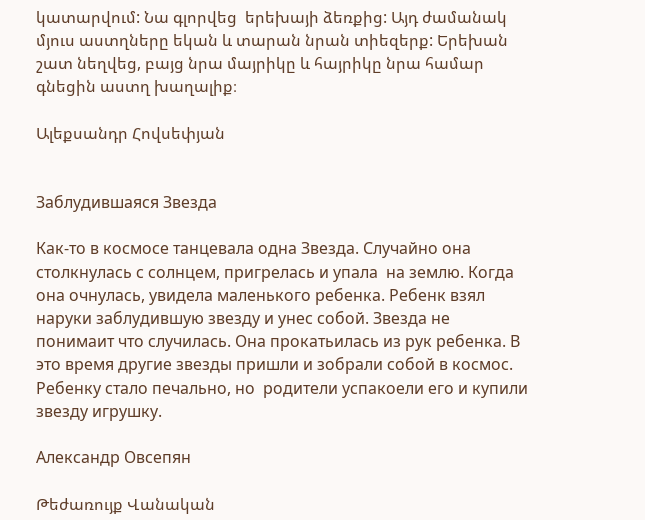կատարվում: Նա գլորվեց  երեխայի ձեռքից: Այդ ժամանակ մյուս աստղները եկան և տարան նրան տիեզերք: Երեխան շատ նեղվեց, բայց նրա մայրիկը և հայրիկը նրա համար գնեցին աստղ խաղալիք։

Ալեքսանդր Հովսեփյան


Заблудившаяся Звезда

Как-то в космосе танцевала одна Звезда. Случайно она столкнулась с солнцем, пригрелась и упала  на землю. Когда она очнулась, увидела маленького ребенка. Ребенк взял наруки заблудившую звезду и унес собой. Звезда не понимаит что случилась. Она прокатьилась из рук ребенка. В это время другие звезды пришли и зобрали собой в космос. Ребенку стало печально, но  родители успакоели его и купили звезду игрушку.

Александр Овсепян

Թեժառույք Վանական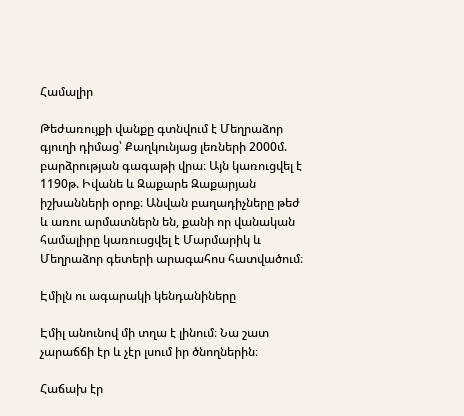Համալիր

Թեժառույքի վանքը գտնվում է Մեղրաձոր գյուղի դիմաց՝ Քաղկունյաց լեռների 2000մ. բարձրության գագաթի վրա։ Այն կառուցվել է 1190թ. Իվանե և Զաքարե Զաքարյան իշխանների օրոք։ Անվան բաղադիչները թեժ և առու արմատներն են, քանի որ վանական համալիրը կառուսցվել է Մարմարիկ և Մեղրաձոր գետերի արագահոս հատվածում։

Էմիլն ու ագարակի կենդանիները

Էմիլ անունով մի տղա է լինում։ Նա շատ չարաճճի էր և չէր լսում իր ծնողներին։

Հաճախ էր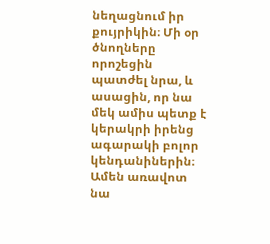նեղացնում իր քույրիկին։ Մի օր ծնողները որոշեցին պատժել նրա, և ասացին, որ նա մեկ ամիս պետք է կերակրի իրենց ագարակի բոլոր կենդանիներին։ Ամեն առավոտ նա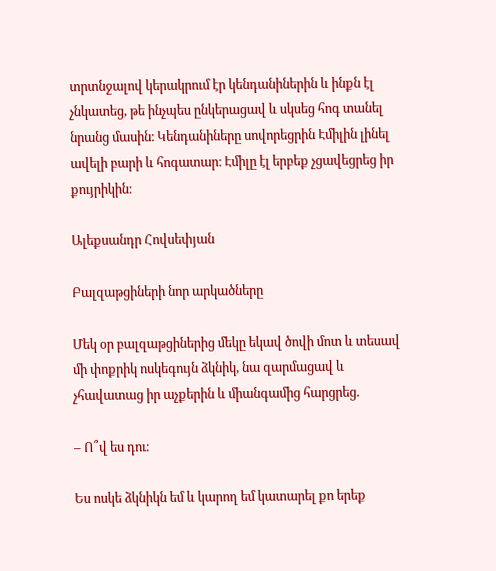տրտնջալով կերակրում էր կենդանիներին և ինքն էլ չնկատեց, թե ինչպես ընկերացավ և սկսեց հոգ տանել նրանց մասին։ Կենդանիները սովորեցրին Էմիլին լինել ավելի բարի և հոգատար։ Էմիլը էլ երբեք չցավեցրեց իր քույրիկին։

Ալեքսանդր Հովսեփյան

Բալզաթցիների նոր արկածները

Մեկ օր բալզաթցիներից մեկը եկավ ծովի մոտ և տեսավ մի փոքրիկ ոսկեգույն ձկնիկ, նա զարմացավ և չհավատաց իր աչքերին և միանգամից հարցրեց.

– Ո՞վ ես դու։

Ես ոսկե ձկնիկն եմ և կարող եմ կատարել քո երեք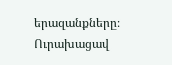երազանքները։ Ուրախացավ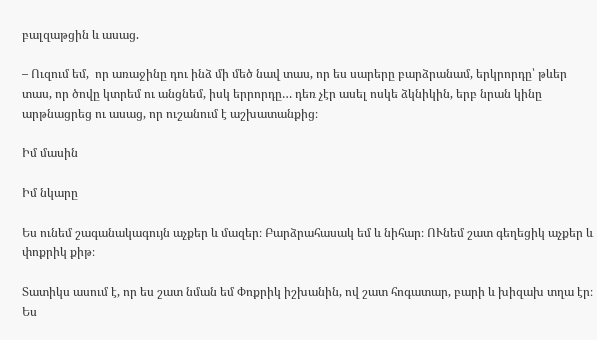բալզաթցին և ասաց.

– Ուզում եմ,  որ առաջինը դու ինձ մի մեծ նավ տաս, որ ես սարերը բարձրանամ, երկրորդը՝ թևեր տաս, որ ծովը կտրեմ ու անցնեմ, իսկ երրորդը… դեռ չէր ասել ոսկե ձկնիկին, երբ նրան կինը արթնացրեց ու ասաց, որ ուշանում է աշխատանքից։

Իմ մասին

Իմ նկարը

Ես ունեմ շագանակագույն աչքեր և մազեր։ Բարձրահասակ եմ և նիհար։ ՈՒնեմ շատ գեղեցիկ աչքեր և փոքրիկ քիթ։

Տատիկս ասում է, որ ես շատ նման եմ Փոքրիկ իշխանին, ով շատ հոգատար, բարի և խիզախ տղա էր։ Ես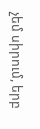չեմ սիրում, երբ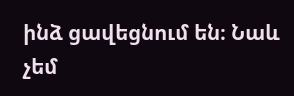ինձ ցավեցնում են։ Նաև չեմ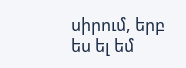սիրում, երբ ես ել եմ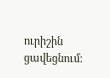ուրիշին ցավեցնում։